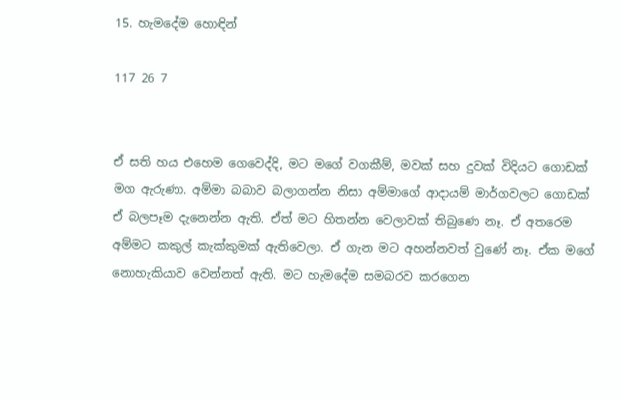15. හැමදේම හොඳින්

117 26 7


ඒ සති හය එහෙම ගෙවෙද්දි, මට මගේ වගකීම්, මවක් සහ දුවක් විදියට ගොඩක් මග ඇරුණා. අම්මා බබාව බලාගන්න නිසා අම්මාගේ ආදායම් මාර්ගවලට ගොඩක් ඒ බලපෑම දැනෙන්න ඇති. ඒත් මට හිතන්න වෙලාවක් තිබුණෙ නෑ. ඒ අතරෙම අම්මට කකුල් කැක්කුමක් ඇතිවෙලා. ඒ ගැන මට අහන්නවත් වුණේ නෑ. ඒක මගේ නොහැකියාව වෙන්නත් ඇති. මට හැමදේම සමබරව කරගෙන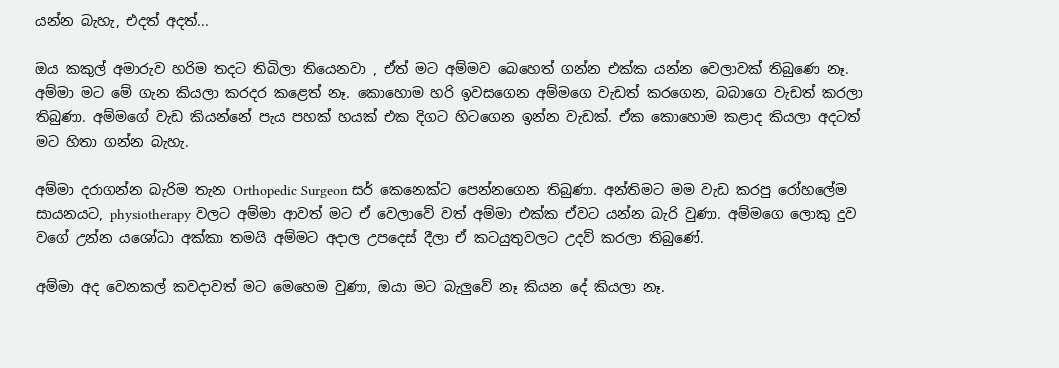යන්න බැහැ, එදත් අදත්...

ඔය කකුල් අමාරුව හරිම තදට තිබිලා තියෙනවා , ඒත් මට අම්මව බෙහෙත් ගන්න එක්ක යන්න වෙලාවක් තිබුණෙ නෑ. අම්මා මට මේ ගැන කියලා කරදර කළෙත් නෑ. කොහොම හරි ඉවසගෙන අම්මගෙ වැඩත් කරගෙන, බබාගෙ වැඩත් කරලා තිබුණා. අම්මගේ වැඩ කියන්නේ පැය පහක් හයක් එක දිගට හිටගෙන ඉන්න වැඩක්. ඒක කොහොම කළාද කියලා අදටත් මට හිතා ගන්න බැහැ.

අම්මා දරාගන්න බැරිම තැන Orthopedic Surgeon සර් කෙනෙක්ට පෙන්නගෙන තිබුණා. අන්තිමට මම වැඩ කරපු රෝහලේම සායනයට, physiotherapy වලට අම්මා ආවත් මට ඒ වෙලාවේ වත් අම්මා එක්ක ඒවට යන්න බැරි වුණා. අම්මගෙ ලොකු දුව වගේ උන්න යශෝධා අක්කා තමයි අම්මට අදාල උපදෙස් දීලා ඒ කටයුතුවලට උදව් කරලා තිබුණේ.

අම්මා අද වෙනකල් කවදාවත් මට මෙහෙම වුණා, ඔයා මට බැලුවේ නෑ කියන දේ කියලා නෑ.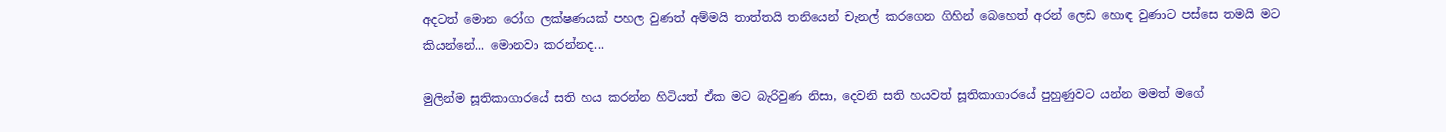අදටත් මොන රෝග ලක්ෂණයක් පහල වුණත් අම්මයි තාත්තයි තනියෙන් චැනල් කරගෙන ගිහින් බෙහෙත් අරන් ලෙඩ හොඳ වුණාට පස්සෙ තමයි මට කියන්නේ... මොනවා කරන්නද...

මුලින්ම සූතිකාගාරයේ සති හය කරන්න හිටියත් ඒක මට බැරිවුණ නිසා, දෙවනි සති හයවත් සූතිකාගාරයේ පුහුණුවට යන්න මමත් මගේ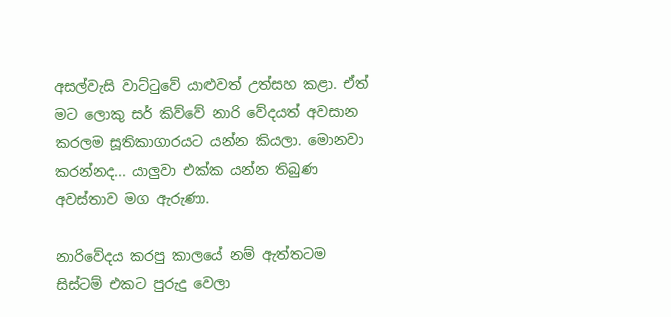අසල්වැසි වාට්ටුවේ යාළුවත් උත්සහ කළා. ඒත් මට ලොකු සර් කිව්වේ නාරි වේදයත් අවසාන කරලම සූතිකාගාරයට යන්න කියලා. මොනවා කරන්නද... යාලුවා එක්ක යන්න තිබුණ අවස්තාව මග ඇරුණා.

නාරිවේදය කරපු කාලයේ නම් ඇත්තටම සිස්ටම් එකට පුරුදු වෙලා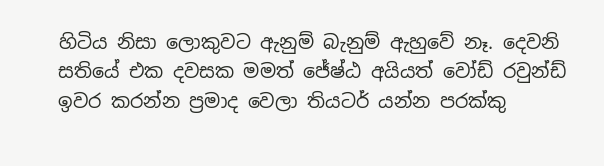හිටිය නිසා ලොකුවට ඇනුම් බැනුම් ඇහුවේ නෑ. දෙවනි සතියේ එක දවසක මමත් ජේෂ්ඨ අයියත් වෝඩ් රවුන්ඩ් ඉවර කරන්න ප්‍රමාද වෙලා තියටර් යන්න පරක්කු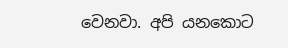වෙනවා. අපි යනකොට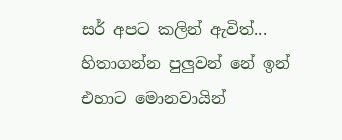සර් අපට කලින් ඇවිත්... හිතාගන්න පුලුවන් නේ ඉන් එහාට මොනවායින්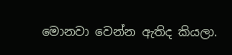මොනවා වෙන්න ඇතිද කියලා.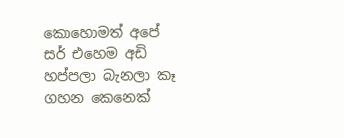කොහොමත් අපේ සර් එහෙම අඩි හප්පලා බැනලා කෑ ගහන කෙනෙක්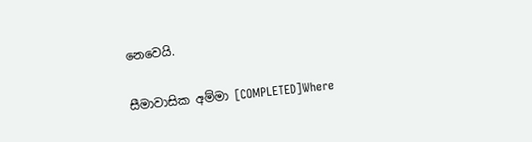නෙවෙයි.

සීමාවාසික අම්මා [COMPLETED]Where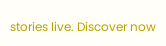stories live. Discover now